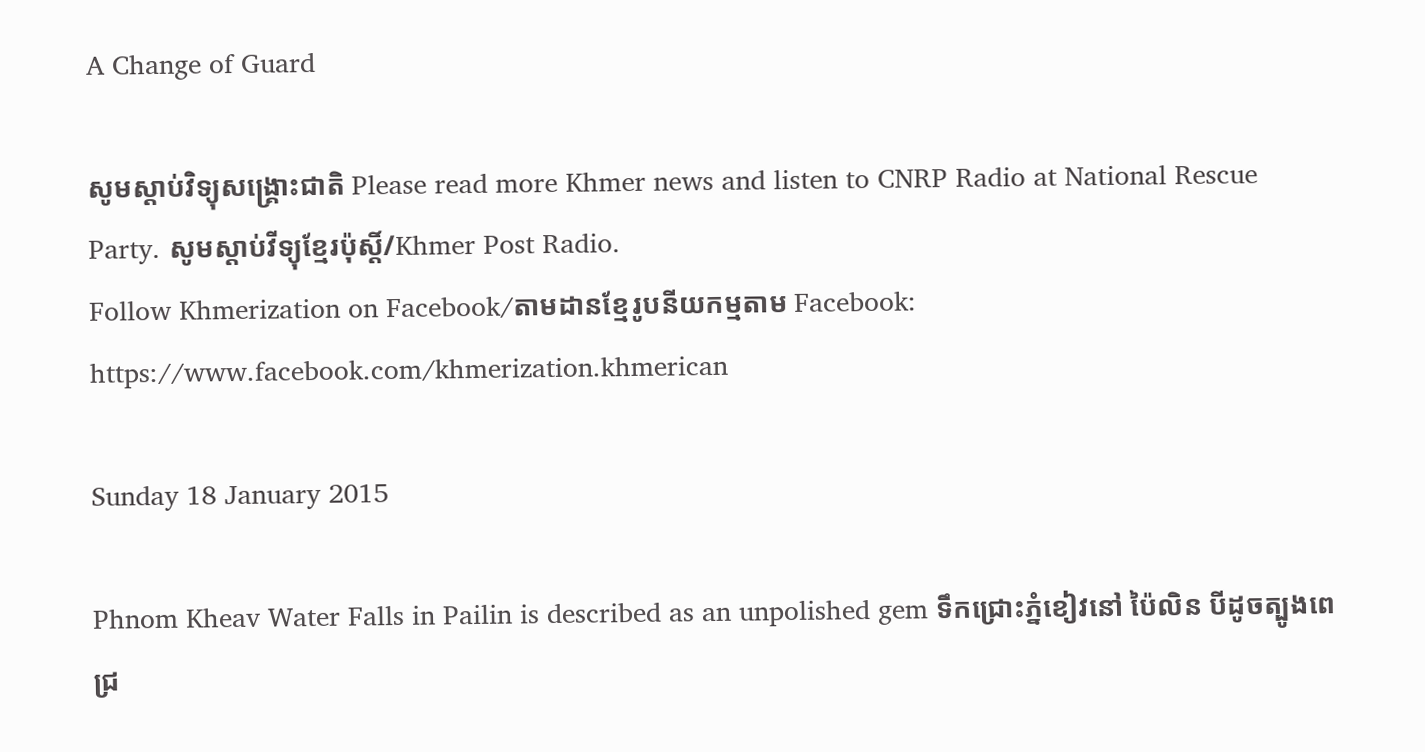A Change of Guard

សូមស្តាប់វិទ្យុសង្គ្រោះជាតិ Please read more Khmer news and listen to CNRP Radio at National Rescue Party. សូមស្តាប់វីទ្យុខ្មែរប៉ុស្តិ៍/Khmer Post Radio.
Follow Khmerization on Facebook/តាមដានខ្មែរូបនីយកម្មតាម Facebook: https://www.facebook.com/khmerization.khmerican

Sunday 18 January 2015

Phnom Kheav Water Falls in Pailin is described as an unpolished gem ទឹកជ្រោះភ្នំខៀវនៅ ប៉ៃលិន បីដូចត្បូងពេជ្រ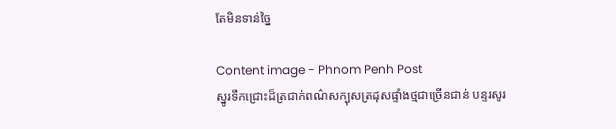តែមិនទាន់ច្នៃ

Content image - Phnom Penh Post
ស្នូរទឹកជ្រោះដ៏ត្រជាក់ពណ៌សក្បុសត្រដុសផ្ទាំងថ្មជាច្រើនជាន់ បន្ទរសូរ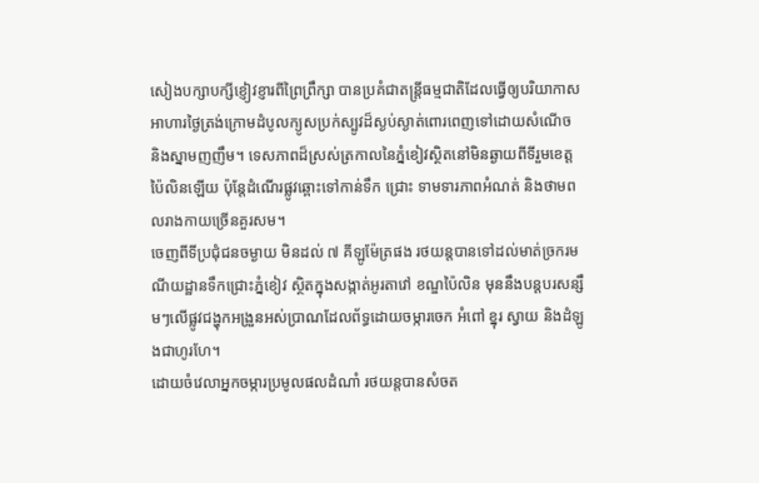សៀងបក្សាបក្សីខ្ញៀវខ្ញារពីព្រៃព្រឹក្សា បានប្រគំជាតន្ត្រីធម្មជាតិដែលធ្វើឲ្យបរិយាកាសអាហារថ្ងៃត្រង់ក្រោមដំបូលក្យូសប្រក់ស្បូវដ៏ស្ងប់ស្ងាត់ពោរពេញទៅដោយសំណើច និងស្នាមញញឹម។ ទេសភាពដ៏ស្រស់ត្រកាលនៃភ្នំខៀវស្ថិតនៅមិនឆ្ងាយពីទីរួមខេត្តប៉ៃលិនឡើយ ប៉ុន្តែដំណើរផ្លូវឆ្ពោះទៅកាន់ទឹក ជ្រោះ ទាមទារភាពអំណត់ និងថាមពលរាងកាយច្រើនគួរសម។
ចេញពីទីប្រជុំជនចម្ងាយ មិនដល់ ៧ គីឡូម៉ែត្រផង រថយន្តបានទៅដល់មាត់ច្រករមណីយដ្ឋានទឹកជ្រោះភ្នំខៀវ ស្ថិតក្នុងសង្កាត់អូរតាវៅ ខណ្ឌប៉ៃលិន មុននឹងបន្តបរសន្សឹមៗលើផ្លូវជង្ហុកអង្រួនអស់ប្រាណដែលព័ទ្ធដោយចម្ការចេក អំពៅ ខ្នុរ ស្វាយ និងដំឡូងជាហូរហែ។
ដោយចំវេលាអ្នកចម្ការប្រមូលផលដំណាំ រថយន្តបានសំចត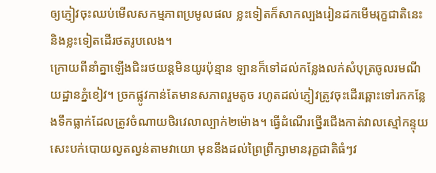ឲ្យភ្ញៀវចុះឈប់មើលសកម្មភាពប្រមូលផល ខ្លះទៀតក៏សាកល្បងរៀនដកមើមរុក្ខជាតិនេះ និងខ្លះទៀតដើរថតរូបលេង។
ក្រោយពីនាំគ្នាឡើងជិះរថយន្តមិនយូរប៉ុន្មាន ឡានក៏ទៅដល់កន្លែងលក់សំបុត្រចូលរមណីយដ្ឋានភ្នំខៀវ។ ច្រកផ្លូវកាន់តែមានសភាពរួមតូច រហូតដល់ភ្ញៀវត្រូវចុះដើរឆ្ពោះទៅរកកន្លែងទឹកធ្លាក់ដែលត្រូវចំណាយថិរវេលាល្បាក់២ម៉ោង។ ធ្វើដំណើរថ្នើរជើងកាត់វាលស្មៅកន្ទុយសេះបក់បោយល្វតល្វន់តាមវាយោ មុននឹងដល់ព្រៃព្រឹក្សាមានរុក្ខជាតិធំៗវ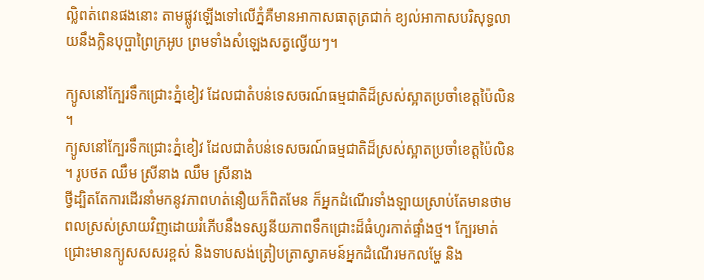ល្លិពត់ពេនផងនោះ តាមផ្លូវឡើងទៅលើភ្នំគឺមានអាកាសធាតុត្រជាក់ ខ្យល់អាកាសបរិសុទ្ធលាយនឹងក្លិនបុប្ផាព្រៃក្រអូប ព្រមទាំងសំឡេងសត្វល្វើយៗ។

ក្យូសនៅក្បែរទឹកជ្រោះភ្នំខៀវ ដែលជាតំបន់ទេសចរណ៍ធម្មជាតិដ៏ស្រស់ស្អាតប្រចាំខេត្តប៉ៃលិន។
ក្យូសនៅក្បែរទឹកជ្រោះភ្នំខៀវ ដែលជាតំបន់ទេសចរណ៍ធម្មជាតិដ៏ស្រស់ស្អាតប្រចាំខេត្តប៉ៃលិន។ រូបថត ឈឹម ស្រីនាង ឈឹម ស្រីនាង
ថ្វីដ្បិតតែការដើរនាំមកនូវភាពហត់នឿយក៏ពិតមែន ក៏អ្នកដំណើរទាំងឡាយស្រាប់តែមានថាមពលស្រស់ស្រាយវិញដោយរំភើបនឹងទស្សនីយភាពទឹកជ្រោះដ៏ធំហូរកាត់ផ្ទាំងថ្ម។ ក្បែរមាត់ជ្រោះមានក្យូសសសរខ្ពស់ និងទាបសង់ត្រៀបត្រាស្វាគមន៍អ្នកដំណើរមកលម្ហែ និង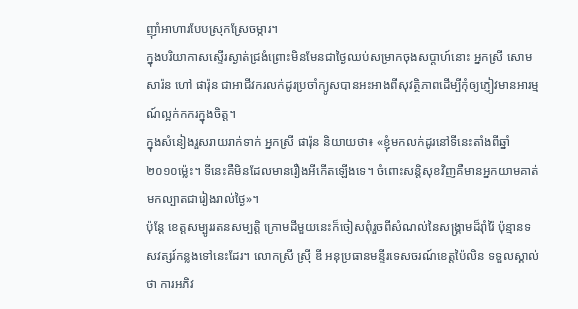ញ៉ាំអាហារបែបស្រុកស្រែចម្ការ។
ក្នុងបរិយាកាសស្ទើរស្ងាត់ជ្រងំព្រោះមិនមែនជាថ្ងៃឈប់សម្រាកចុងសប្ដាហ៍នោះ អ្នកស្រី សោម សារ៉ន ហៅ ផារ៉ុន ជាអាជីវករលក់ដូរប្រចាំក្យូសបានអះអាងពីសុវត្ថិភាពដើម្បីកុំឲ្យភ្ញៀវមានអារម្មណ៍ល្អក់កករក្នុងចិត្ត។
ក្នុងសំនៀងរួសរាយរាក់ទាក់ អ្នកស្រី ផារ៉ុន និយាយថា៖ «ខ្ញុំមកលក់ដូរនៅទីនេះតាំងពីឆ្នាំ២០១០ម្ល៉េះ។ ទីនេះគឺមិនដែលមានរឿងអីកើតឡើងទេ។ ចំពោះសន្តិសុខវិញគឺមានអ្នកយាមគាត់មកល្បាតជារៀងរាល់ថ្ងៃ»។
ប៉ុន្តែ ខេត្តសម្បូររតនសម្បត្តិ ក្រោមដីមួយនេះក៏ចៀសពុំរួចពីសំណល់នៃសង្គ្រាមដ៏រ៉ាំរ៉ៃ ប៉ុន្មានទសវត្សរ៍កន្លងទៅនេះដែរ។ លោកស្រី ស្រ៊ី ឌី អនុប្រធានមន្ទីរទេសចរណ៍ខេត្តប៉ៃលិន ទទួលស្គាល់ថា ការអភិវ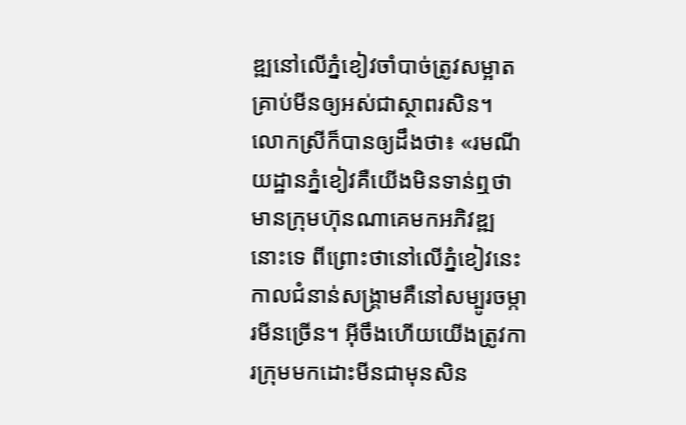ឌ្ឍនៅលើភ្នំខៀវចាំបាច់ត្រូវសម្អាតគ្រាប់មីនឲ្យអស់ជាស្ថាពរសិន។
លោកស្រីក៏បានឲ្យដឹងថា៖ «រមណីយដ្ឋានភ្នំខៀវគឺយើងមិនទាន់ឮថាមានក្រុមហ៊ុនណាគេមកអភិវឌ្ឍនោះទេ ពីព្រោះថានៅលើភ្នំខៀវនេះកាលជំនាន់សង្គ្រាមគឺនៅសម្បូរចម្ការមីនច្រើន។ អ៊ីចឹងហើយយើងត្រូវការក្រុមមកដោះមីនជាមុនសិន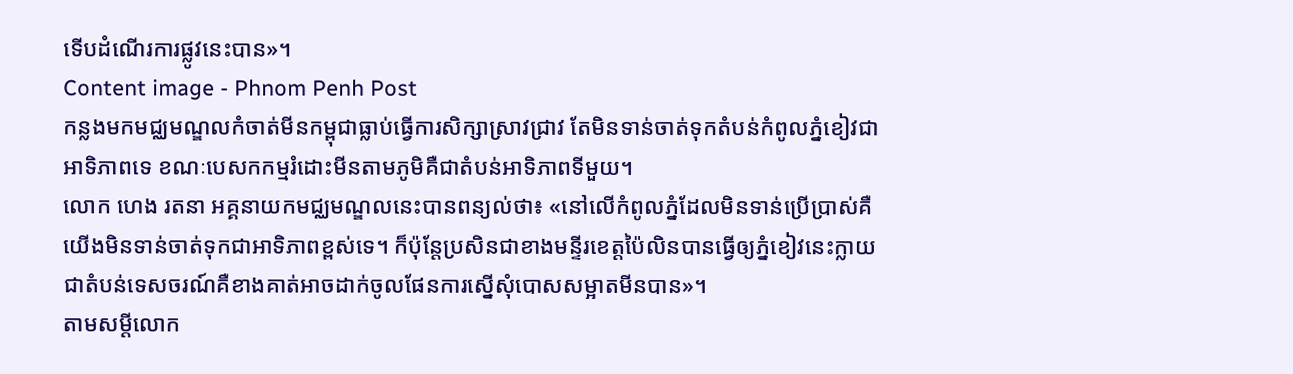ទើបដំណើរការផ្លូវនេះបាន»។
Content image - Phnom Penh Post
កន្លងមកមជ្ឈមណ្ឌលកំចាត់មីនកម្ពុជាធ្លាប់ធ្វើការសិក្សាស្រាវជ្រាវ តែមិនទាន់ចាត់ទុកតំបន់កំពូលភ្នំខៀវជាអាទិភាពទេ ខណៈបេសកកម្មរំដោះមីនតាមភូមិគឺជាតំបន់អាទិភាពទីមួយ។
លោក ហេង រតនា អគ្គនាយកមជ្ឈមណ្ឌលនេះបានពន្យល់ថា៖ «នៅលើកំពូលភ្នំដែលមិនទាន់ប្រើប្រាស់គឺយើងមិនទាន់ចាត់ទុកជាអាទិភាពខ្ពស់ទេ។ ក៏ប៉ុន្តែប្រសិនជាខាងមន្ទីរខេត្តប៉ៃលិនបានធ្វើឲ្យភ្នំខៀវនេះក្លាយជាតំបន់ទេសចរណ៍គឺខាងគាត់អាចដាក់ចូលផែនការស្នើសុំបោសសម្អាតមីនបាន»។
តាមសម្ដីលោក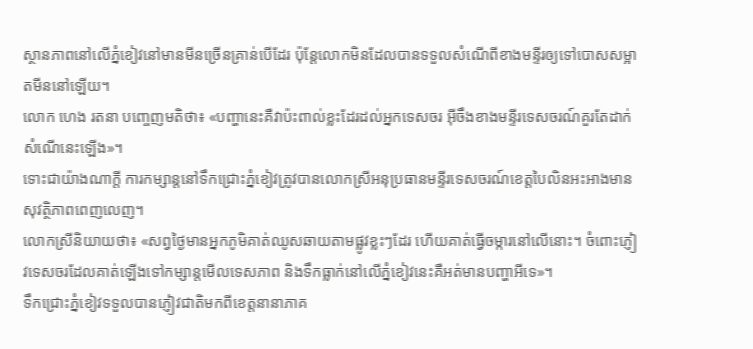ស្ថានភាពនៅលើភ្នំខៀវនៅមានមីនច្រើនគ្រាន់បើដែរ ប៉ុន្តែលោកមិនដែលបានទទួលសំណើពីខាងមន្ទីរឲ្យទៅបោសសម្អាតមីននៅឡើយ។
លោក ហេង រតនា បញ្ចេញមតិថា៖ «បញ្ហានេះគឺវាប៉ះពាល់ខ្លះដែរដល់អ្នកទេសចរ អ៊ីចឹងខាងមន្ទីរទេសចរណ៍គួរតែដាក់សំណើនេះឡើង»។
ទោះជាយ៉ាងណាក្ដី ការកម្សាន្តនៅទឹកជ្រោះភ្នំខៀវត្រូវបានលោកស្រីអនុប្រធានមន្ទីរទេសចរណ៍ខេត្តបៃលិនអះអាងមានសុវត្ថិភាពពេញលេញ។
លោកស្រីនិយាយថា៖ «សព្វថ្ងៃមានអ្នកភូមិគាត់ឈូសឆាយតាមផ្លូវខ្លះៗដែរ ហើយគាត់ធ្វើចម្ការនៅលើនោះ។ ចំពោះភ្ញៀវទេសចរដែលគាត់ឡើងទៅកម្សាន្តមើលទេសភាព និងទឹកធ្លាក់នៅលើភ្នំខៀវនេះគឺអត់មានបញ្ហាអីទេ»។
ទឹកជ្រោះភ្នំខៀវទទួលបានភ្ញៀវជាតិមកពីខេត្តនានាភាគ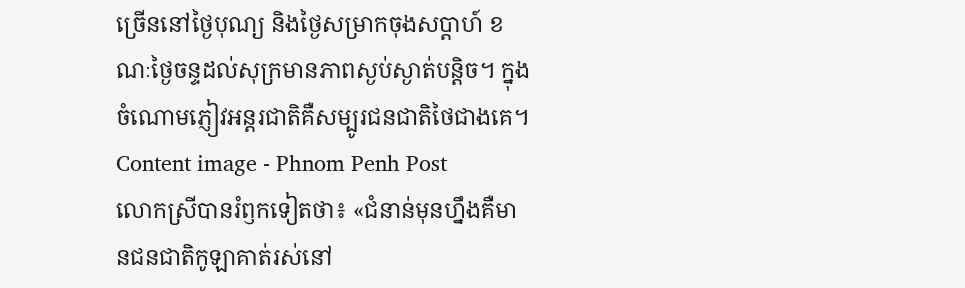ច្រើននៅថ្ងៃបុណ្យ និងថ្ងៃសម្រាកចុងសប្ដាហ៍ ខណៈថ្ងៃចន្ទដល់សុក្រមានភាពស្ងប់ស្ងាត់បន្តិច។ ក្នុងចំណោមភ្ញៀវអន្តរជាតិគឺសម្បូរជនជាតិថៃជាងគេ។
Content image - Phnom Penh Post
លោកស្រីបានរំឭកទៀតថា៖ «ជំនាន់មុនហ្នឹងគឺមានជនជាតិកូឡាគាត់រស់នៅ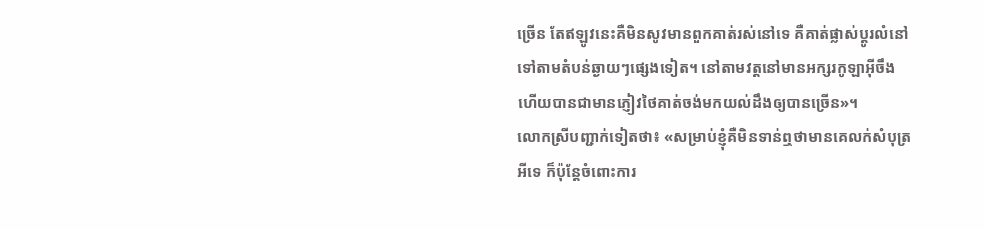ច្រើន តែឥឡូវនេះគឺមិនសូវមានពួកគាត់រស់នៅទេ គឺគាត់ផ្លាស់ប្តូរលំនៅទៅតាមតំបន់ឆ្ងាយៗផ្សេងទៀត។ នៅតាមវត្តនៅមានអក្សរកូឡាអ៊ីចឹងហើយបានជាមានភ្ញៀវថៃគាត់ចង់មកយល់ដឹងឲ្យបានច្រើន»។
លោកស្រីបញ្ជាក់ទៀតថា៖ «សម្រាប់ខ្ញុំគឺមិនទាន់ឮថាមានគេលក់សំបុត្រអីទេ ក៏ប៉ុន្តែចំពោះការ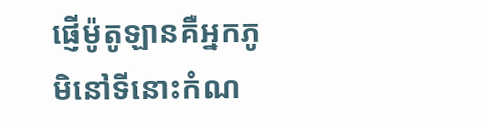ផ្ញើម៉ូតូឡានគឺអ្នកភូមិនៅទីនោះកំណ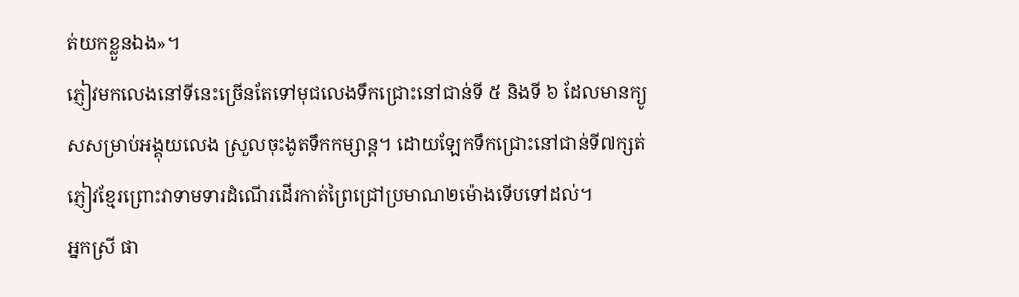ត់យកខ្លួនឯង»។
ភ្ញៀវមកលេងនៅទីនេះច្រើនតែទៅមុជលេងទឹកជ្រោះនៅជាន់ទី ៥ និងទី ៦ ដែលមានក្យូសសម្រាប់អង្គុយលេង ស្រួលចុះងូតទឹកកម្សាន្ត។ ដោយឡែកទឹកជ្រោះនៅជាន់ទី៧ក្សត់ភ្ញៀវខ្មែរព្រោះវាទាមទារដំណើរដើរកាត់ព្រៃជ្រៅប្រមាណ២ម៉ោងទើបទៅដល់។
អ្នកស្រី ផា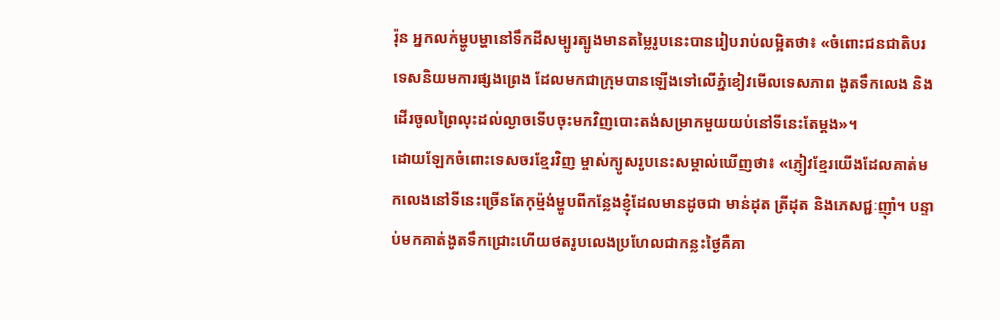រ៉ុន អ្នកលក់ម្ហូបម្ហានៅទឹកដីសម្បូរត្បូងមានតម្លៃរូបនេះបានរៀបរាប់លម្អិតថា៖ «ចំពោះជនជាតិបរទេសនិយមការផ្សងព្រេង ដែលមកជាក្រុមបានឡើងទៅលើភ្នំខៀវមើលទេសភាព ងូតទឹកលេង និងដើរចូលព្រៃលុះដល់ល្ងាចទើបចុះមកវិញបោះតង់សម្រាកមួយយប់នៅទីនេះតែម្ដង»។
ដោយឡែកចំពោះទេសចរខ្មែរវិញ ម្ចាស់ក្យូសរូបនេះសម្គាល់ឃើញថា៖ «ភ្ញៀវខ្មែរយើងដែលគាត់មកលេងនៅទីនេះច្រើនតែកុម្ម៉ង់ម្ហូបពីកន្លែងខ្ញុំដែលមានដូចជា មាន់ដុត ត្រីដុត និងភេសជ្ជៈញ៉ាំ។ បន្ទាប់មកគាត់ងូតទឹកជ្រោះហើយថតរូបលេងប្រហែលជាកន្លះថ្ងៃគឺគា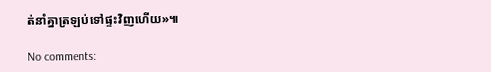ត់នាំគ្នាត្រឡប់ទៅផ្ទះវិញហើយ»៕

No comments: